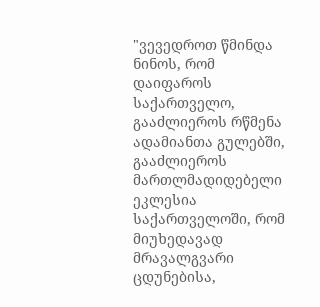"ვევედროთ წმინდა ნინოს, რომ დაიფაროს საქართველო, გააძლიეროს რწმენა ადამიანთა გულებში, გააძლიეროს მართლმადიდებელი ეკლესია საქართველოში, რომ მიუხედავად მრავალგვარი ცდუნებისა,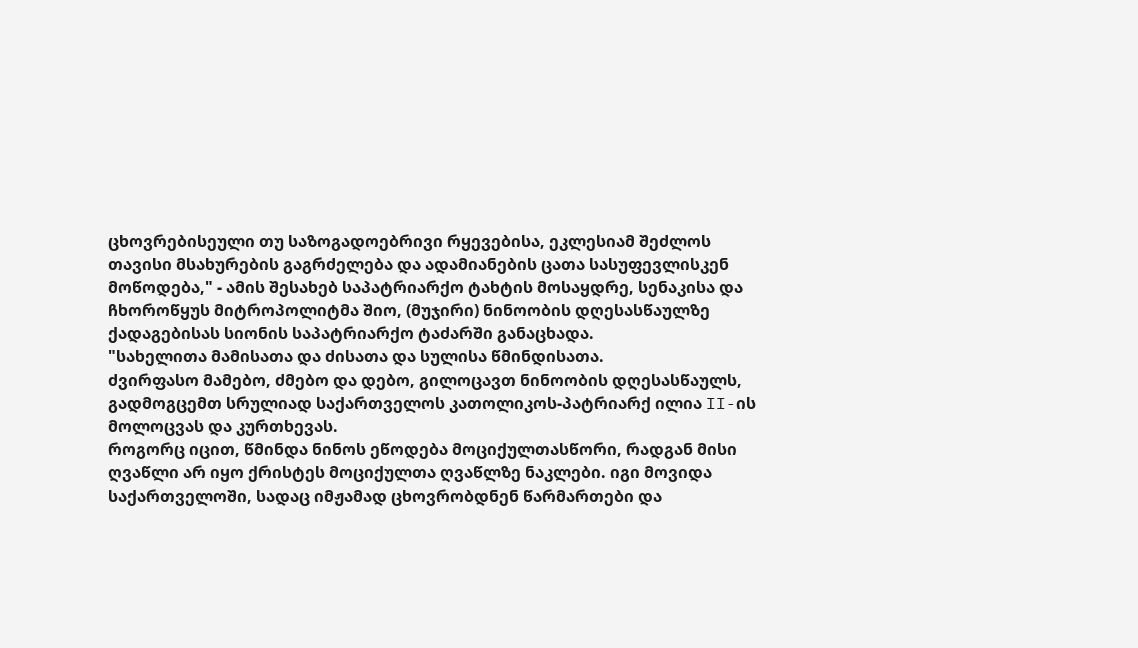ცხოვრებისეული თუ საზოგადოებრივი რყევებისა, ეკლესიამ შეძლოს თავისი მსახურების გაგრძელება და ადამიანების ცათა სასუფევლისკენ მოწოდება," - ამის შესახებ საპატრიარქო ტახტის მოსაყდრე, სენაკისა და ჩხოროწყუს მიტროპოლიტმა შიო, (მუჯირი) ნინოობის დღესასწაულზე ქადაგებისას სიონის საპატრიარქო ტაძარში განაცხადა.
"სახელითა მამისათა და ძისათა და სულისა წმინდისათა.
ძვირფასო მამებო, ძმებო და დებო, გილოცავთ ნინოობის დღესასწაულს, გადმოგცემთ სრულიად საქართველოს კათოლიკოს-პატრიარქ ილია II-ის მოლოცვას და კურთხევას.
როგორც იცით, წმინდა ნინოს ეწოდება მოციქულთასწორი, რადგან მისი ღვაწლი არ იყო ქრისტეს მოციქულთა ღვაწლზე ნაკლები. იგი მოვიდა საქართველოში, სადაც იმჟამად ცხოვრობდნენ წარმართები და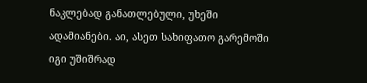ნაკლებად განათლებული, უხეში ადამიანები. აი, ასეთ სახიფათო გარემოში იგი უშიშრად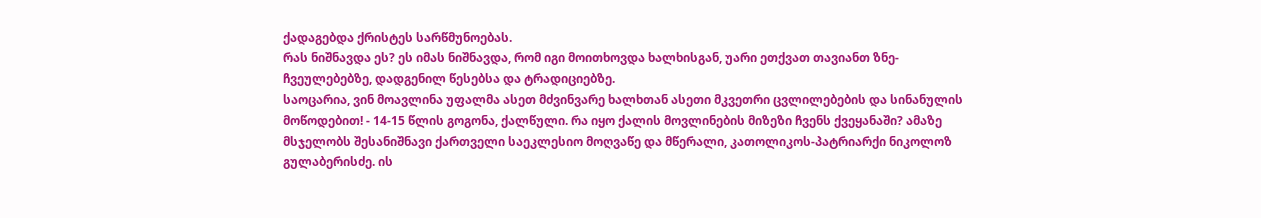ქადაგებდა ქრისტეს სარწმუნოებას.
რას ნიშნავდა ეს? ეს იმას ნიშნავდა, რომ იგი მოითხოვდა ხალხისგან, უარი ეთქვათ თავიანთ ზნე-ჩვეულებებზე, დადგენილ წესებსა და ტრადიციებზე.
საოცარია, ვინ მოავლინა უფალმა ასეთ მძვინვარე ხალხთან ასეთი მკვეთრი ცვლილებების და სინანულის მოწოდებით! - 14-15 წლის გოგონა, ქალწული. რა იყო ქალის მოვლინების მიზეზი ჩვენს ქვეყანაში? ამაზე მსჯელობს შესანიშნავი ქართველი საეკლესიო მოღვაწე და მწერალი, კათოლიკოს-პატრიარქი ნიკოლოზ გულაბერისძე. ის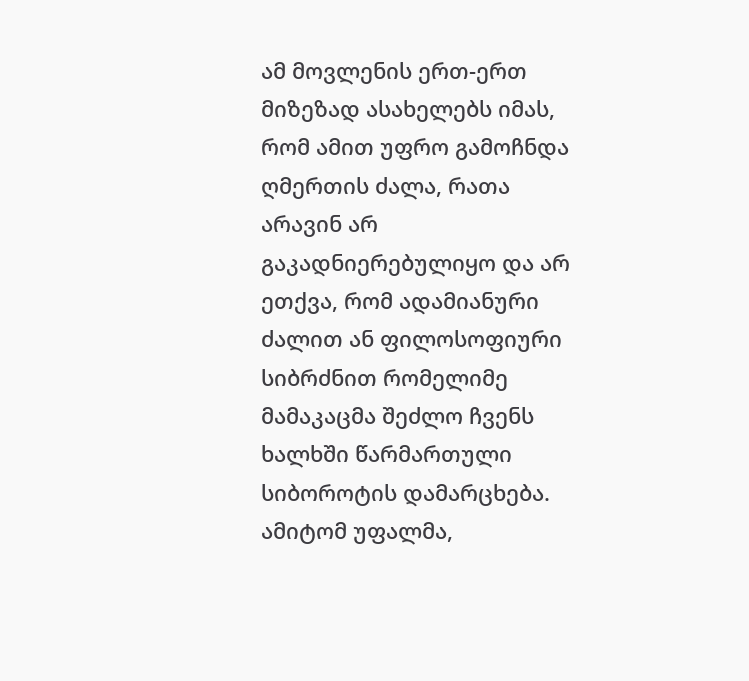ამ მოვლენის ერთ-ერთ მიზეზად ასახელებს იმას, რომ ამით უფრო გამოჩნდა ღმერთის ძალა, რათა არავინ არ გაკადნიერებულიყო და არ ეთქვა, რომ ადამიანური ძალით ან ფილოსოფიური სიბრძნით რომელიმე მამაკაცმა შეძლო ჩვენს ხალხში წარმართული სიბოროტის დამარცხება. ამიტომ უფალმა,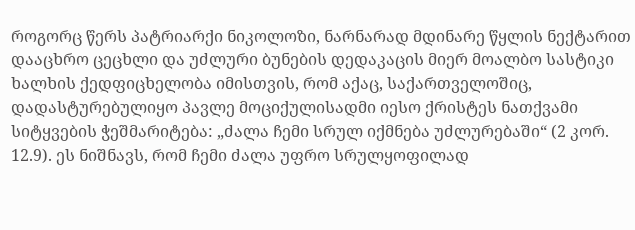როგორც წერს პატრიარქი ნიკოლოზი, ნარნარად მდინარე წყლის ნექტარით დააცხრო ცეცხლი და უძლური ბუნების დედაკაცის მიერ მოალბო სასტიკი ხალხის ქედფიცხელობა იმისთვის, რომ აქაც, საქართველოშიც, დადასტურებულიყო პავლე მოციქულისადმი იესო ქრისტეს ნათქვამი სიტყვების ჭეშმარიტება: „ძალა ჩემი სრულ იქმნება უძლურებაში“ (2 კორ. 12.9). ეს ნიშნავს, რომ ჩემი ძალა უფრო სრულყოფილად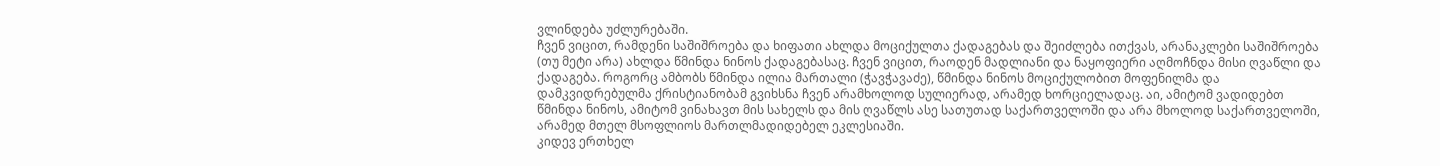ვლინდება უძლურებაში.
ჩვენ ვიცით, რამდენი საშიშროება და ხიფათი ახლდა მოციქულთა ქადაგებას და შეიძლება ითქვას, არანაკლები საშიშროება (თუ მეტი არა) ახლდა წმინდა ნინოს ქადაგებასაც. ჩვენ ვიცით, რაოდენ მადლიანი და ნაყოფიერი აღმოჩნდა მისი ღვაწლი და ქადაგება. როგორც ამბობს წმინდა ილია მართალი (ჭავჭავაძე), წმინდა ნინოს მოციქულობით მოფენილმა და დამკვიდრებულმა ქრისტიანობამ გვიხსნა ჩვენ არამხოლოდ სულიერად, არამედ ხორციელადაც. აი, ამიტომ ვადიდებთ წმინდა ნინოს, ამიტომ ვინახავთ მის სახელს და მის ღვაწლს ასე სათუთად საქართველოში და არა მხოლოდ საქართველოში, არამედ მთელ მსოფლიოს მართლმადიდებელ ეკლესიაში.
კიდევ ერთხელ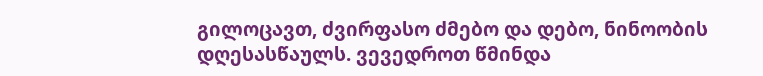გილოცავთ, ძვირფასო ძმებო და დებო, ნინოობის დღესასწაულს. ვევედროთ წმინდა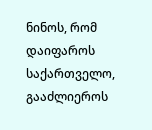ნინოს, რომ დაიფაროს საქართველო, გააძლიეროს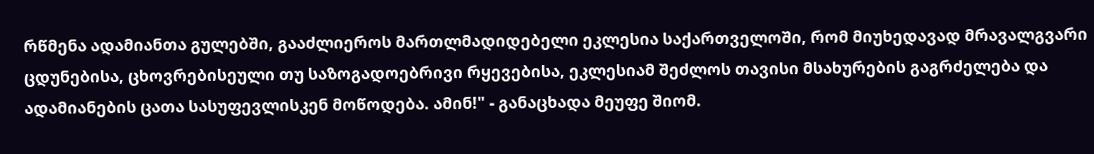რწმენა ადამიანთა გულებში, გააძლიეროს მართლმადიდებელი ეკლესია საქართველოში, რომ მიუხედავად მრავალგვარი ცდუნებისა, ცხოვრებისეული თუ საზოგადოებრივი რყევებისა, ეკლესიამ შეძლოს თავისი მსახურების გაგრძელება და ადამიანების ცათა სასუფევლისკენ მოწოდება. ამინ!" - განაცხადა მეუფე შიომ.